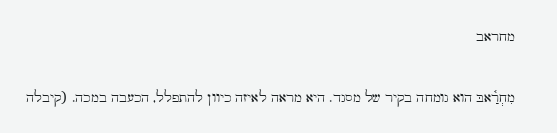מחראב

מִחְרַ֫אבּ הוא גומחה בקיר של מסגד. היא מראה לאיזה כיוון להתפלל, הכעבה במכה. (קיבלה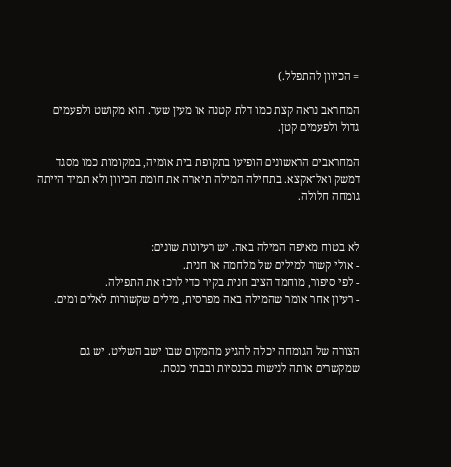= הכיוון להתפלל.)

המחראב נראה קצת כמו דלת קטנה או מעין שער. הוא מקושט ולפעמים גדול ולפעמים קטן.

המחראבים הראשונים הופיעו בתקופת בית אומיה, במקומות כמו מסגד דמשק ואל־אקצא. בתחילה המילה תיארה את חומת הכיוון ולא תמיד הייתה גומחה חלולה.


לא בטוח מאיפה המילה באה. יש רעיונות שונים:
- אולי קשור למילים של מלחמה או חנית.
- לפי סיפור, מוחמד הציב חנית בקיר כדי לרכז את התפילה.
- רעיון אחר אומר שהמילה באה מפרסית, מילים שקשורות לאלים ומים.


הצורה של הגומחה יכלה להגיע מהמקום שבו ישב השליט. יש גם שמקשרים אותה לנישות בכנסיות ובבתי כנסת.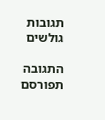תגובות גולשים

התגובה תפורסם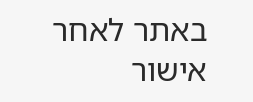באתר לאחר אישור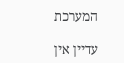המערכת

עדיין אין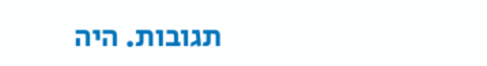תגובות. היה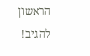הראשון להגיב!